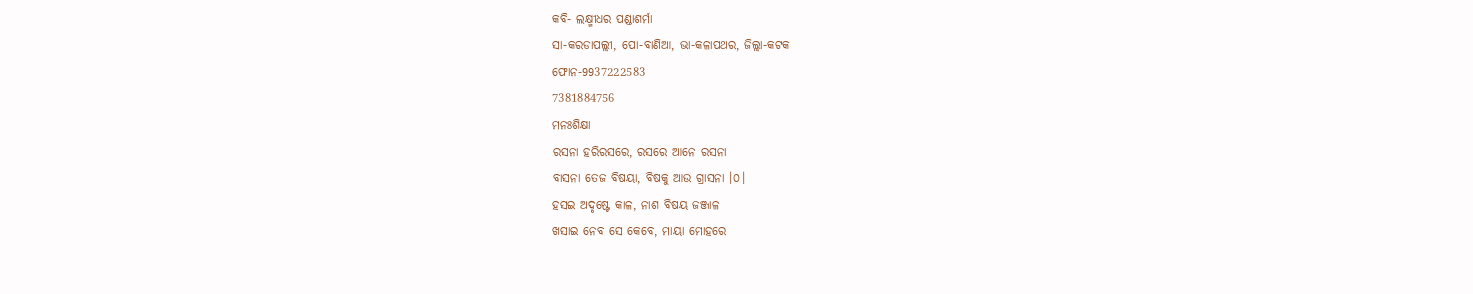କବି- ଲକ୍ଷ୍ମୀଧର ପଣ୍ଡାଶର୍ମା
ସା-କରଡାପଲ୍ଲୀ, ପୋ-ବାଣିଆ, ଭା-କଳାପଥର, ଜିଲ୍ଲା-କଟକ
ଫୋନ-9937222583
7381884756
ମନଃଶିକ୍ଷା
ରସନା ହରିରସରେ, ରସରେ ଆନେ ରସନା
ବାସନା ତେଜ ବିଷୟା, ବିଷକୁ ଆଉ ଗ୍ରାସନା ।୦।
ହସଇ ଅଦୃଷ୍ଟେ କାଳ, ନାଶ ବିଷୟ ଜଞ୍ଜାଳ
ଖସାଇ ନେବ ସେ କେବେ, ମାୟା ମୋହରେ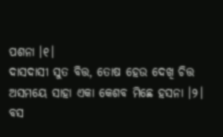ପଶନା ।୧।
ଦାସଦାସୀ ସୁତ ବିତ୍ତ, ତୋଷ ହେଉ ଦେଖି ଚିତ୍ତ
ଅସମୟେ ସାହା ଏକା କେଶବ ମିଛେ ହସନା ।୨।
ବସ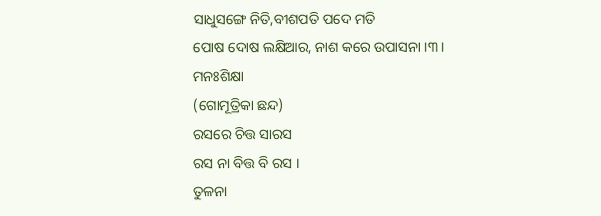ସାଧୁସଙ୍ଗେ ନିତି,ବୀଶପତି ପଦେ ମତି
ପୋଷ ଦୋଷ ଲକ୍ଷିଆର, ନାଶ କରେ ଉପାସନା ।୩।
ମନଃଶିକ୍ଷା
(ଗୋମୂତ୍ରିକା ଛନ୍ଦ)
ରସରେ ଚିତ୍ତ ସାରସ
ରସ ନା ବିତ୍ତ ବି ରସ ।
ତୁଳନା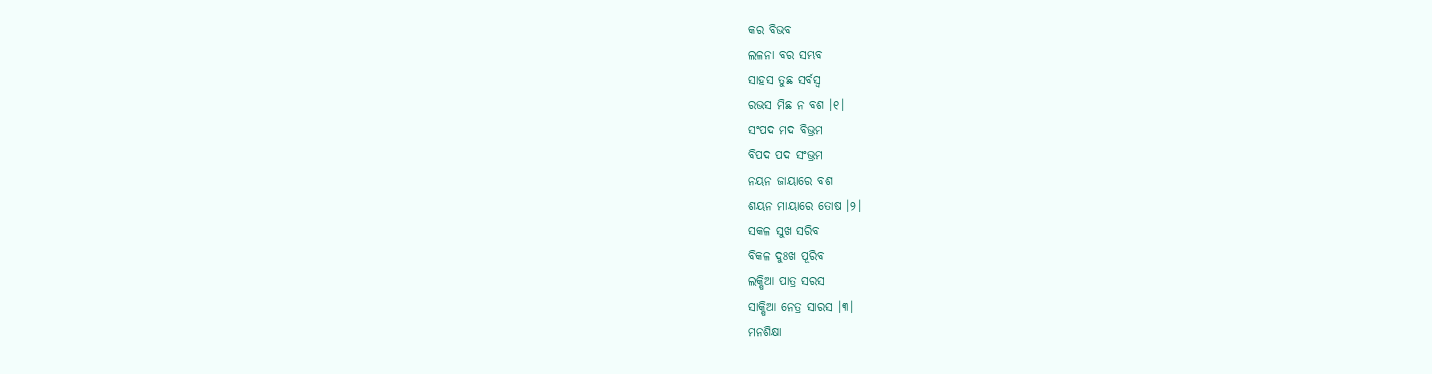କର ବିଭବ
ଲଳନା ବର ସମ୍ଭବ
ସାହସ ତୁଛ ସର୍ବସ୍ବ
ରଭସ ମିଛ ନ ବଶ ।୧।
ସଂପଦ ମଦ ବିଭ୍ରମ
ବିପଦ ପଦ ସଂଭ୍ରମ
ନୟନ ଜାୟାରେ ବଶ
ଶୟନ ମାୟାରେ ତୋଷ ।୨।
ସକଳ ସୁଖ ସରିବ
ବିକଳ ଦୁଃଖ ପୂରିବ
ଲକ୍ଷିଆ ପାତ୍ର ସରସ
ସାକ୍ଷିଆ ନେତ୍ର ସାରସ ।୩।
ମନଶିକ୍ଷା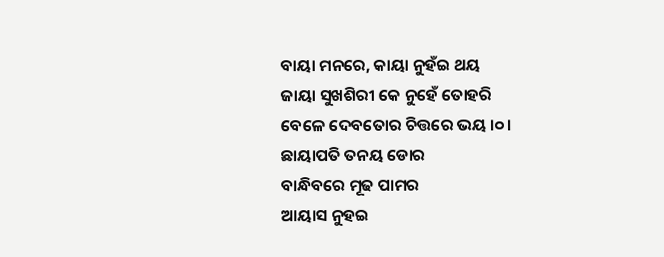ବାୟା ମନରେ, କାୟା ନୁହଁଇ ଥୟ
ଜାୟା ସୁଖଶିରୀ କେ ନୁହେଁ ତୋହରି
ବେଳେ ଦେବତୋର ଚିତ୍ତରେ ଭୟ ।୦।
ଛାୟାପତି ତନୟ ଡୋର
ବାନ୍ଧିବରେ ମୂଢ ପାମର
ଆୟାସ ନୁହଇ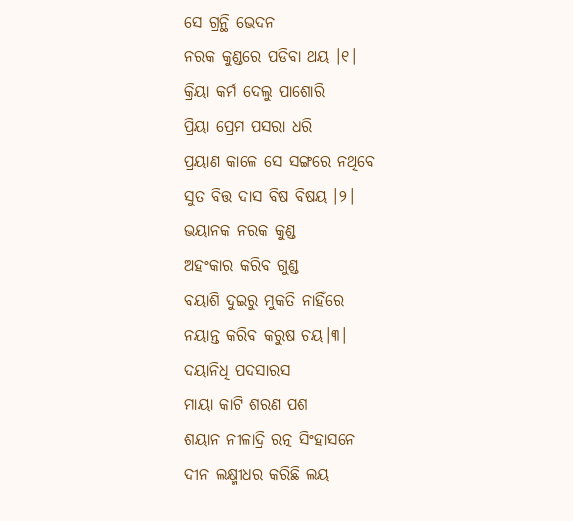ସେ ଗ୍ରନ୍ଥି ଭେଦନ
ନରକ କୁଣ୍ଡରେ ପଡିବା ଥୟ ।୧।
କ୍ରିୟା କର୍ମ ଦେଲୁ ପାଶୋରି
ପ୍ରିୟା ପ୍ରେମ ପସରା ଧରି
ପ୍ରୟାଣ କାଳେ ସେ ସଙ୍ଗରେ ନଥିବେ
ସୁତ ବିତ୍ତ ଦାସ ବିଷ ବିଷୟ ।୨।
ଭୟାନକ ନରକ କୁଣ୍ଡ
ଅହଂକାର କରିବ ଗୁଣ୍ଡ
ବୟାଶି ଦୁଇରୁ ମୁକତି ନାହିଁରେ
ନୟାନ୍ତ କରିବ କରୁଷ ଚୟ।୩।
ଦୟାନିଧି ପଦସାରସ
ମାୟା କାଟି ଶରଣ ପଶ
ଶୟାନ ନୀଳାଦ୍ରି ରତ୍ନ ସିଂହାସନେ
ଦୀନ ଲକ୍ଷ୍ମୀଧର କରିଛି ଲୟ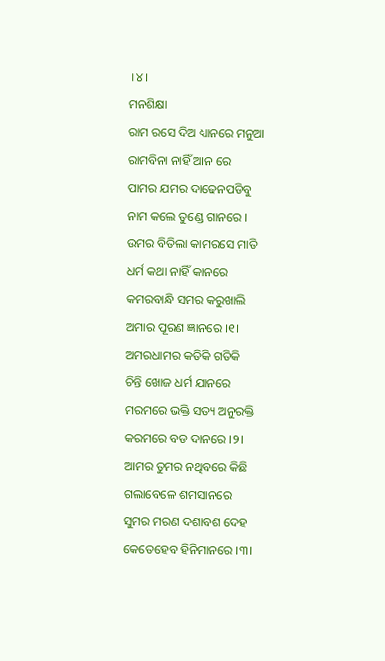।୪।
ମନଶିକ୍ଷା
ରାମ ରସେ ଦିଅ ଧ୍ୟାନରେ ମନୁଆ
ରାମବିନା ନାହିଁ ଆନ ରେ
ପାମର ଯମର ଦାଢେନପଡିବୁ
ନାମ କଲେ ତୁଣ୍ଡେ ଗାନରେ ।
ଉମର ବିତିଲା କାମରସେ ମାତି
ଧର୍ମ କଥା ନାହିଁ କାନରେ
କମରବାନ୍ଧି ସମର କରୁଖାଲି
ଅମାର ପୂରଣ ଜ୍ଞାନରେ ।୧।
ଅମରଧାମର କତିକି ଗତିକି
ଚିନ୍ତି ଖୋଜ ଧର୍ମ ଯାନରେ
ମରମରେ ଭକ୍ତି ସତ୍ୟ ଅନୁରକ୍ତି
କରମରେ ବଡ ଦାନରେ ।୨।
ଆମର ତୁମର ନଥିବରେ କିଛି
ଗଲାବେଳେ ଶମସାନରେ
ସୁମର ମରଣ ଦଶାବଶ ଦେହ
କେତେହେବ ହିନିମାନରେ ।୩।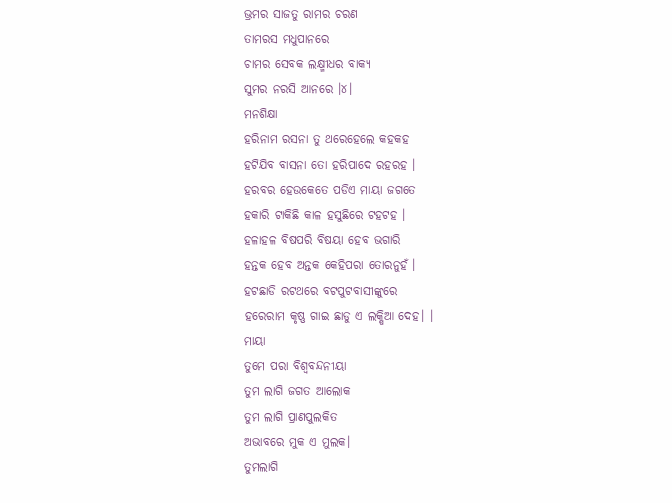ଭ୍ରମର ସାଜତୁ ରାମର ଚରଣ
ତାମରସ ମଧୁପାନରେ
ଚାମର ସେବକ ଲକ୍ଷ୍ମୀଧର ବାକ୍ୟ
ସୁମର ନରସି ଆନରେ ।୪।
ମନଶିକ୍ଷା
ହରିନାମ ରସନା ତୁ ଥରେହେଲେ କହକହ
ହଟିଯିବ ବାସନା ତୋ ହରିପାଦେ ରହରହ ।
ହରବର ହେଉକେତେ ପଡିଏ ମାୟା ଜଗତେ
ହକାରି ଟାକିଛି କାଳ ହସୁଛିରେ ଟହଟହ ।
ହଳାହଳ ବିଷପରି ବିଷୟା ହେବ ଭଗାରି
ହନ୍ତକ ହେବ ଅନ୍ତକ କେହିପରା ତୋରନୁହଁ ।
ହଟଛାଡି ରଟଥରେ ବଟପୁଟବାସୀଙ୍କୁରେ
ହରେରାମ କୃଷ୍ଣ ଗାଇ ଛାଡୁ ଏ ଲକ୍ଷିଆ ଦେହ। ।
ମାୟା
ତୁମେ ପରା ବିଶ୍ବବନ୍ଦନୀୟା
ତୁମ ଲାଗି ଜଗତ ଆଲୋକ
ତୁମ ଲାଗି ପ୍ରାଣପୁଲକିତ
ଅଭାବରେ ମୁକ ଏ ମୁଲକ।
ତୁମଲାଗି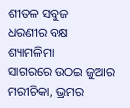ଶୀତଳ ସବୁଜ
ଧରଣୀର ବକ୍ଷ ଶ୍ୟାମଳିମା
ସାଗରରେ ଉଠଇ ଜୁଆର
ମରୀଚିକା, ଭ୍ରମର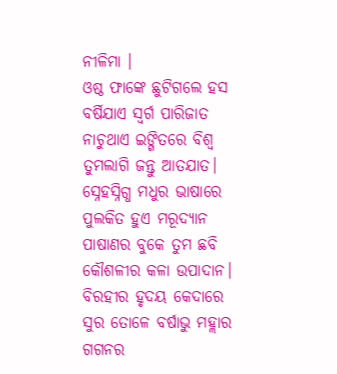ନୀଳିମା ।
ଓଷ୍ଠ ଫାଙ୍କେ ଛୁଟିଗଲେ ହସ
ବର୍ଷିଯାଏ ସ୍ବର୍ଗ ପାରିଜାତ
ନାଚୁଥାଏ ଇଙ୍ଗିତରେ ବିଶ୍ବ
ତୁମଲାଗି ଜନ୍ତୁ ଆତଯାତ।
ସ୍ନେହସ୍ନିଗ୍ଧ ମଧୁର ଭାଷାରେ
ପୁଲକିତ ହୁଏ ମରୂଦ୍ୟାନ
ପାଷାଣର ବୁକେ ତୁମ ଛବି
କୌଶଳୀର କଳା ଉପାଦାନ।
ବିରହୀର ହୃଦୟ କେଦାରେ
ସୁର ତୋଳେ ବର୍ଷାଭୁ ମହ୍ଲାର
ଗଗନର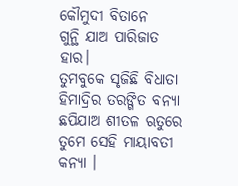କୌମୁଦୀ ବିତାନେ
ଗୁନ୍ଥି ଯାଅ ପାରିଜାତ ହାର।
ତୁମବୁକେ ସୃଜିଛି ବିଧାତା
ହିମାଦ୍ରିର ତରଙ୍ଗିତ ବନ୍ୟା
ଛପିଯାଅ ଶୀତଳ ଋତୁରେ
ତୁମେ ସେହି ମାୟାବତୀ କନ୍ୟା ।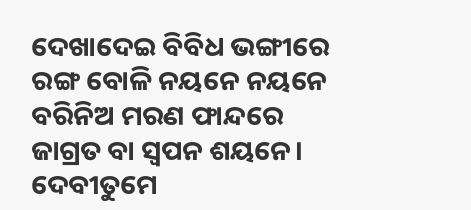ଦେଖାଦେଇ ବିବିଧ ଭଙ୍ଗୀରେ
ରଙ୍ଗ ବୋଳି ନୟନେ ନୟନେ
ବରିନିଅ ମରଣ ଫାନ୍ଦରେ
ଜାଗ୍ରତ ବା ସ୍ବପନ ଶୟନେ।
ଦେବୀତୁମେ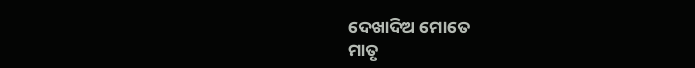ଦେଖାଦିଅ ମୋତେ
ମାତୃ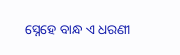ସ୍ନେହେ ବାନ୍ଧ ଏ ଧରଣୀ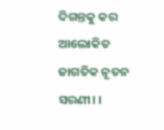ଦିଗନ୍ତକୁ କର ଆଲୋକିତ
ଜାଗତିକ ନୂତନ ସରଣୀ। ।